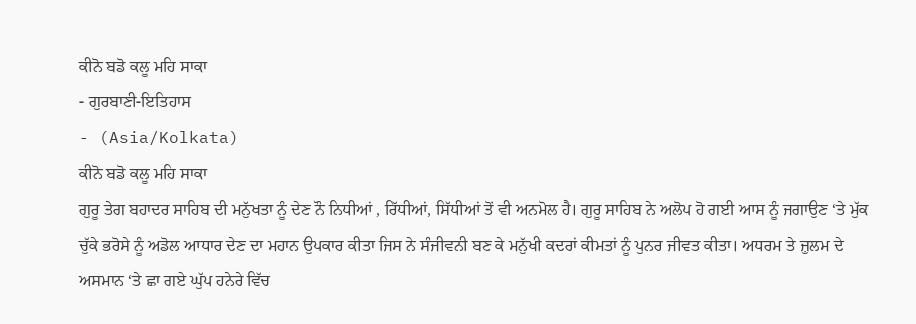ਕੀਨੋ ਬਡੋ ਕਲੂ ਮਹਿ ਸਾਕਾ
- ਗੁਰਬਾਣੀ-ਇਤਿਹਾਸ
- (Asia/Kolkata)
ਕੀਨੋ ਬਡੋ ਕਲੂ ਮਹਿ ਸਾਕਾ
ਗੁਰੂ ਤੇਗ ਬਹਾਦਰ ਸਾਹਿਬ ਦੀ ਮਨੁੱਖਤਾ ਨੂੰ ਦੇਣ ਨੌ ਨਿਧੀਆਂ , ਰਿੱਧੀਆਂ, ਸਿੱਧੀਆਂ ਤੋਂ ਵੀ ਅਨਮੋਲ ਹੈ। ਗੁਰੂ ਸਾਹਿਬ ਨੇ ਅਲੋਪ ਹੋ ਗਈ ਆਸ ਨੂੰ ਜਗਾਉਣ ‘ਤੇ ਮੁੱਕ ਚੁੱਕੇ ਭਰੋਸੇ ਨੂੰ ਅਡੋਲ ਆਧਾਰ ਦੇਣ ਦਾ ਮਹਾਨ ਉਪਕਾਰ ਕੀਤਾ ਜਿਸ ਨੇ ਸੰਜੀਵਨੀ ਬਣ ਕੇ ਮਨੁੱਖੀ ਕਦਰਾਂ ਕੀਮਤਾਂ ਨੂੰ ਪੁਨਰ ਜੀਵਤ ਕੀਤਾ। ਅਧਰਮ ਤੇ ਜ਼ੁਲਮ ਦੇ ਅਸਮਾਨ ‘ਤੇ ਛਾ ਗਏ ਘੁੱਪ ਹਨੇਰੇ ਵਿੱਚ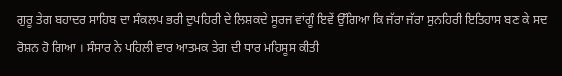ਗੁਰੂ ਤੇਗ ਬਹਾਦਰ ਸਾਹਿਬ ਦਾ ਸੰਕਲਪ ਭਰੀ ਦੁਪਹਿਰੀ ਦੇ ਲਿਸ਼ਕਦੇ ਸੂਰਜ ਵਾਂਗੂੰ ਇਵੇਂ ਉੱਗਿਆ ਕਿ ਜੱਰਾ ਜੱਰਾ ਸੁਨਹਿਰੀ ਇਤਿਹਾਸ ਬਣ ਕੇ ਸਦ ਰੋਸ਼ਨ ਹੋ ਗਿਆ । ਸੰਸਾਰ ਨੇ ਪਹਿਲੀ ਵਾਰ ਆਤਮਕ ਤੇਗ ਦੀ ਧਾਰ ਮਹਿਸੂਸ ਕੀਤੀ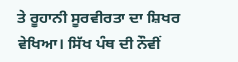ਤੇ ਰੂਹਾਨੀ ਸੂਰਵੀਰਤਾ ਦਾ ਸ਼ਿਖਰ ਵੇਖਿਆ। ਸਿੱਖ ਪੰਥ ਦੀ ਨੌਵੀਂ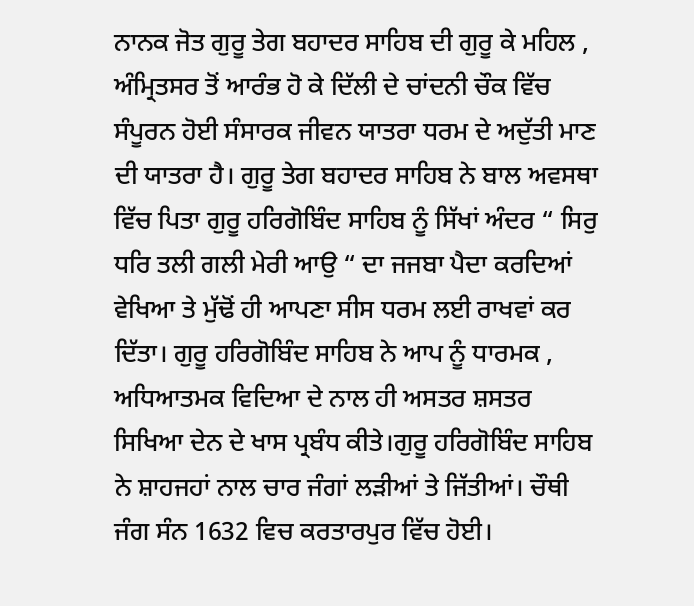ਨਾਨਕ ਜੋਤ ਗੁਰੂ ਤੇਗ ਬਹਾਦਰ ਸਾਹਿਬ ਦੀ ਗੁਰੂ ਕੇ ਮਹਿਲ , ਅੰਮ੍ਰਿਤਸਰ ਤੋਂ ਆਰੰਭ ਹੋ ਕੇ ਦਿੱਲੀ ਦੇ ਚਾਂਦਨੀ ਚੌਕ ਵਿੱਚ ਸੰਪੂਰਨ ਹੋਈ ਸੰਸਾਰਕ ਜੀਵਨ ਯਾਤਰਾ ਧਰਮ ਦੇ ਅਦੁੱਤੀ ਮਾਣ ਦੀ ਯਾਤਰਾ ਹੈ। ਗੁਰੂ ਤੇਗ ਬਹਾਦਰ ਸਾਹਿਬ ਨੇ ਬਾਲ ਅਵਸਥਾ ਵਿੱਚ ਪਿਤਾ ਗੁਰੂ ਹਰਿਗੋਬਿੰਦ ਸਾਹਿਬ ਨੂੰ ਸਿੱਖਾਂ ਅੰਦਰ “ ਸਿਰੁ ਧਰਿ ਤਲੀ ਗਲੀ ਮੇਰੀ ਆਉ “ ਦਾ ਜਜਬਾ ਪੈਦਾ ਕਰਦਿਆਂ ਵੇਖਿਆ ਤੇ ਮੁੱਢੋਂ ਹੀ ਆਪਣਾ ਸੀਸ ਧਰਮ ਲਈ ਰਾਖਵਾਂ ਕਰ ਦਿੱਤਾ। ਗੁਰੂ ਹਰਿਗੋਬਿੰਦ ਸਾਹਿਬ ਨੇ ਆਪ ਨੂੰ ਧਾਰਮਕ , ਅਧਿਆਤਮਕ ਵਿਦਿਆ ਦੇ ਨਾਲ ਹੀ ਅਸਤਰ ਸ਼ਸਤਰ ਸਿਖਿਆ ਦੇਨ ਦੇ ਖਾਸ ਪ੍ਰਬੰਧ ਕੀਤੇ।ਗੁਰੂ ਹਰਿਗੋਬਿੰਦ ਸਾਹਿਬ ਨੇ ਸ਼ਾਹਜਹਾਂ ਨਾਲ ਚਾਰ ਜੰਗਾਂ ਲੜੀਆਂ ਤੇ ਜਿੱਤੀਆਂ। ਚੌਥੀ ਜੰਗ ਸੰਨ 1632 ਵਿਚ ਕਰਤਾਰਪੁਰ ਵਿੱਚ ਹੋਈ।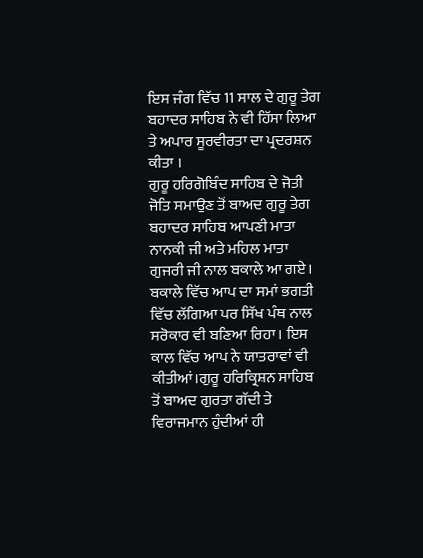ਇਸ ਜੰਗ ਵਿੱਚ 11 ਸਾਲ ਦੇ ਗੁਰੂ ਤੇਗ ਬਹਾਦਰ ਸਾਹਿਬ ਨੇ ਵੀ ਹਿੱਸਾ ਲਿਆ ਤੇ ਅਪਾਰ ਸੂਰਵੀਰਤਾ ਦਾ ਪ੍ਰਦਰਸ਼ਨ ਕੀਤਾ ।
ਗੁਰੂ ਹਰਿਗੋਬਿੰਦ ਸਾਹਿਬ ਦੇ ਜੋਤੀ ਜੋਤਿ ਸਮਾਉਣ ਤੋਂ ਬਾਅਦ ਗੁਰੂ ਤੇਗ ਬਹਾਦਰ ਸਾਹਿਬ ਆਪਣੀ ਮਾਤਾ ਨਾਨਕੀ ਜੀ ਅਤੇ ਮਹਿਲ ਮਾਤਾ ਗੁਜਰੀ ਜੀ ਨਾਲ ਬਕਾਲੇ ਆ ਗਏ। ਬਕਾਲੇ ਵਿੱਚ ਆਪ ਦਾ ਸਮਾਂ ਭਗਤੀ ਵਿੱਚ ਲੱਗਿਆ ਪਰ ਸਿੱਖ ਪੰਥ ਨਾਲ ਸਰੋਕਾਰ ਵੀ ਬਣਿਆ ਰਿਹਾ। ਇਸ ਕਾਲ ਵਿੱਚ ਆਪ ਨੇ ਯਾਤਰਾਵਾਂ ਵੀ ਕੀਤੀਆਂ।ਗੁਰੂ ਹਰਿਕ੍ਰਿਸ਼ਨ ਸਾਹਿਬ ਤੋਂ ਬਾਅਦ ਗੁਰਤਾ ਗੱਦੀ ਤੇ ਵਿਰਾਜਮਾਨ ਹੁੰਦੀਆਂ ਹੀ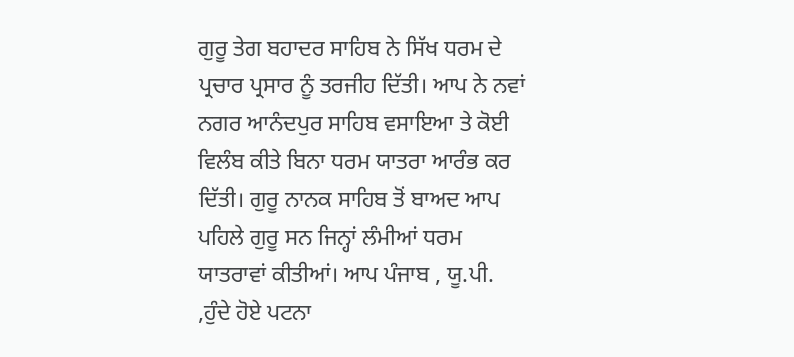ਗੁਰੂ ਤੇਗ ਬਹਾਦਰ ਸਾਹਿਬ ਨੇ ਸਿੱਖ ਧਰਮ ਦੇ ਪ੍ਰਚਾਰ ਪ੍ਰਸਾਰ ਨੂੰ ਤਰਜੀਹ ਦਿੱਤੀ। ਆਪ ਨੇ ਨਵਾਂ ਨਗਰ ਆਨੰਦਪੁਰ ਸਾਹਿਬ ਵਸਾਇਆ ਤੇ ਕੋਈ ਵਿਲੰਬ ਕੀਤੇ ਬਿਨਾ ਧਰਮ ਯਾਤਰਾ ਆਰੰਭ ਕਰ ਦਿੱਤੀ। ਗੁਰੂ ਨਾਨਕ ਸਾਹਿਬ ਤੋਂ ਬਾਅਦ ਆਪ ਪਹਿਲੇ ਗੁਰੂ ਸਨ ਜਿਨ੍ਹਾਂ ਲੰਮੀਆਂ ਧਰਮ ਯਾਤਰਾਵਾਂ ਕੀਤੀਆਂ। ਆਪ ਪੰਜਾਬ , ਯੂ.ਪੀ. ,ਹੁੰਦੇ ਹੋਏ ਪਟਨਾ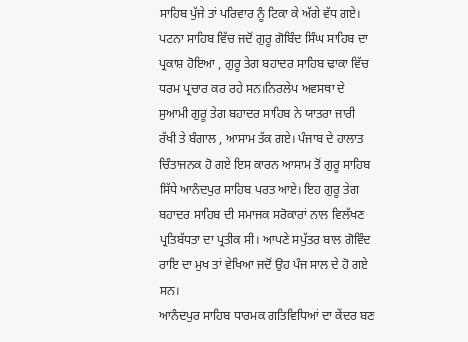ਸਾਹਿਬ ਪੁੱਜੇ ਤਾਂ ਪਰਿਵਾਰ ਨੂੰ ਟਿਕਾ ਕੇ ਅੱਗੇ ਵੱਧ ਗਏ। ਪਟਨਾ ਸਾਹਿਬ ਵਿੱਚ ਜਦੋਂ ਗੁਰੂ ਗੋਬਿੰਦ ਸਿੰਘ ਸਾਹਿਬ ਦਾ ਪ੍ਰਕਾਸ਼ ਹੋਇਆ , ਗੁਰੂ ਤੇਗ ਬਹਾਦਰ ਸਾਹਿਬ ਢਾਕਾ ਵਿੱਚ ਧਰਮ ਪ੍ਰਚਾਰ ਕਰ ਰਹੇ ਸਨ।ਨਿਰਲੇਪ ਅਵਸਥਾ ਦੇ ਸੁਆਮੀ ਗੁਰੂ ਤੇਗ ਬਹਾਦਰ ਸਾਹਿਬ ਨੇ ਯਾਤਰਾ ਜਾਰੀ ਰੱਖੀ ਤੇ ਬੰਗਾਲ , ਆਸਾਮ ਤੱਕ ਗਏ। ਪੰਜਾਬ ਦੇ ਹਾਲਾਤ ਚਿੰਤਾਜਨਕ ਹੋ ਗਏ ਇਸ ਕਾਰਨ ਆਸਾਮ ਤੋਂ ਗੁਰੂ ਸਾਹਿਬ ਸਿੱਧੇ ਆਨੰਦਪੁਰ ਸਾਹਿਬ ਪਰਤ ਆਏ। ਇਹ ਗੁਰੂ ਤੇਗ ਬਹਾਦਰ ਸਾਹਿਬ ਦੀ ਸਮਾਜਕ ਸਰੋਕਾਰਾਂ ਨਾਲ ਵਿਲੱਖਣ ਪ੍ਰਤਿਬੱਧਤਾ ਦਾ ਪ੍ਰਤੀਕ ਸੀ। ਆਪਣੇ ਸਪੁੱਤਰ ਬਾਲ ਗੋਵਿੰਦ ਰਾਇ ਦਾ ਮੁਖ ਤਾਂ ਵੇਖਿਆ ਜਦੋਂ ਉਹ ਪੰਜ ਸਾਲ ਦੇ ਹੋ ਗਏ ਸਨ।
ਆਨੰਦਪੁਰ ਸਾਹਿਬ ਧਾਰਮਕ ਗਤਿਵਿਧਿਆਂ ਦਾ ਕੇਂਦਰ ਬਣ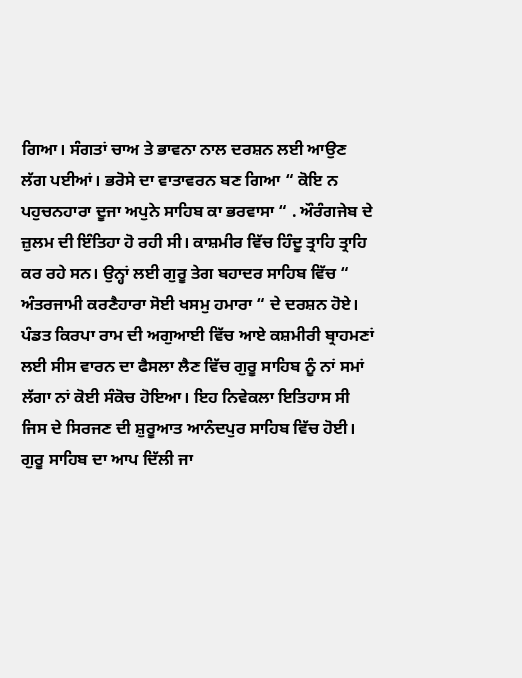ਗਿਆ। ਸੰਗਤਾਂ ਚਾਅ ਤੇ ਭਾਵਨਾ ਨਾਲ ਦਰਸ਼ਨ ਲਈ ਆਉਣ ਲੱਗ ਪਈਆਂ। ਭਰੋਸੇ ਦਾ ਵਾਤਾਵਰਨ ਬਣ ਗਿਆ “ ਕੋਇ ਨ ਪਹੁਚਨਹਾਰਾ ਦੂਜਾ ਅਪੁਨੇ ਸਾਹਿਬ ਕਾ ਭਰਵਾਸਾ “ . ਔਰੰਗਜੇਬ ਦੇ ਜ਼ੁਲਮ ਦੀ ਇੰਤਿਹਾ ਹੋ ਰਹੀ ਸੀ। ਕਾਸ਼ਮੀਰ ਵਿੱਚ ਹਿੰਦੂ ਤ੍ਰਾਹਿ ਤ੍ਰਾਹਿ ਕਰ ਰਹੇ ਸਨ। ਉਨ੍ਹਾਂ ਲਈ ਗੁਰੂ ਤੇਗ ਬਹਾਦਰ ਸਾਹਿਬ ਵਿੱਚ “ ਅੰਤਰਜਾਮੀ ਕਰਣੈਹਾਰਾ ਸੋਈ ਖਸਮੁ ਹਮਾਰਾ “ ਦੇ ਦਰਸ਼ਨ ਹੋਏ। ਪੰਡਤ ਕਿਰਪਾ ਰਾਮ ਦੀ ਅਗੁਆਈ ਵਿੱਚ ਆਏ ਕਸ਼ਮੀਰੀ ਬ੍ਰਾਹਮਣਾਂ ਲਈ ਸੀਸ ਵਾਰਨ ਦਾ ਫੈਸਲਾ ਲੈਣ ਵਿੱਚ ਗੁਰੂ ਸਾਹਿਬ ਨੂੰ ਨਾਂ ਸਮਾਂ ਲੱਗਾ ਨਾਂ ਕੋਈ ਸੰਕੋਚ ਹੋਇਆ। ਇਹ ਨਿਵੇਕਲਾ ਇਤਿਹਾਸ ਸੀ ਜਿਸ ਦੇ ਸਿਰਜਣ ਦੀ ਸ਼ੁਰੂਆਤ ਆਨੰਦਪੁਰ ਸਾਹਿਬ ਵਿੱਚ ਹੋਈ। ਗੁਰੂ ਸਾਹਿਬ ਦਾ ਆਪ ਦਿੱਲੀ ਜਾ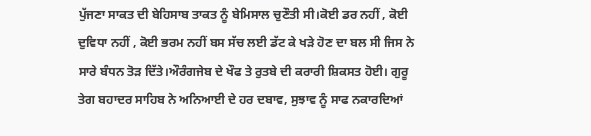ਪੁੱਜਣਾ ਸਾਕਤ ਦੀ ਬੇਹਿਸਾਬ ਤਾਕਤ ਨੂੰ ਬੇਮਿਸਾਲ ਚੁਣੌਤੀ ਸੀ।ਕੋਈ ਡਰ ਨਹੀਂ , ਕੋਈ ਦੁਵਿਧਾ ਨਹੀਂ , ਕੋਈ ਭਰਮ ਨਹੀਂ ਬਸ ਸੱਚ ਲਈ ਡੱਟ ਕੇ ਖੜੇ ਹੋਣ ਦਾ ਬਲ ਸੀ ਜਿਸ ਨੇ ਸਾਰੇ ਬੰਧਨ ਤੋੜ ਦਿੱਤੇ।ਔਰੰਗਜੇਬ ਦੇ ਖੌਫ ਤੇ ਰੁਤਬੇ ਦੀ ਕਰਾਰੀ ਸ਼ਿਕਸਤ ਹੋਈ। ਗੁਰੂ ਤੇਗ ਬਹਾਦਰ ਸਾਹਿਬ ਨੇ ਅਨਿਆਈ ਦੇ ਹਰ ਦਬਾਵ, ਸੁਝਾਵ ਨੂੰ ਸਾਫ ਨਕਾਰਦਿਆਂ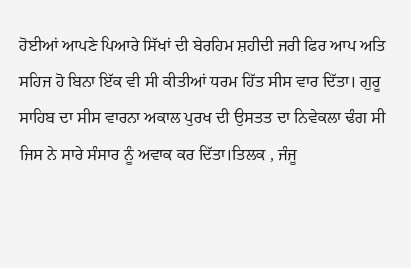ਹੋਈਆਂ ਆਪਣੇ ਪਿਆਰੇ ਸਿੱਖਾਂ ਦੀ ਬੇਰਹਿਮ ਸ਼ਹੀਦੀ ਜਰੀ ਫਿਰ ਆਪ ਅਤਿ ਸਹਿਜ ਹੋ ਬਿਨਾ ਇੱਕ ਵੀ ਸੀ ਕੀਤੀਆਂ ਧਰਮ ਹਿੱਤ ਸੀਸ ਵਾਰ ਦਿੱਤਾ। ਗੁਰੂ ਸਾਹਿਬ ਦਾ ਸੀਸ ਵਾਰਨਾ ਅਕਾਲ ਪੁਰਖ ਦੀ ਉਸਤਤ ਦਾ ਨਿਵੇਕਲਾ ਢੰਗ ਸੀ ਜਿਸ ਨੇ ਸਾਰੇ ਸੰਸਾਰ ਨੂੰ ਅਵਾਕ ਕਰ ਦਿੱਤਾ।ਤਿਲਕ , ਜੰਜੂ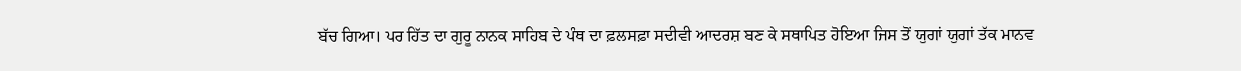ਬੱਚ ਗਿਆ। ਪਰ ਹਿੱਤ ਦਾ ਗੁਰੂ ਨਾਨਕ ਸਾਹਿਬ ਦੇ ਪੰਥ ਦਾ ਫ਼ਲਸਫ਼ਾ ਸਦੀਵੀ ਆਦਰਸ਼ ਬਣ ਕੇ ਸਥਾਪਿਤ ਹੋਇਆ ਜਿਸ ਤੋਂ ਯੁਗਾਂ ਯੁਗਾਂ ਤੱਕ ਮਾਨਵ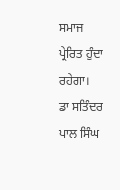ਸਮਾਜ ਪ੍ਰੇਰਿਤ ਹੁੰਦਾ ਰਹੇਗਾ।
ਡਾ ਸਤਿੰਦਰ ਪਾਲ ਸਿੰਘ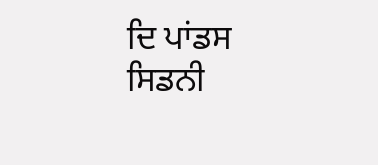ਦਿ ਪਾਂਡਸ
ਸਿਡਨੀ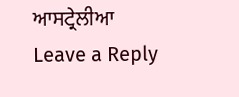ਆਸਟ੍ਰੇਲੀਆ
Leave a Reply